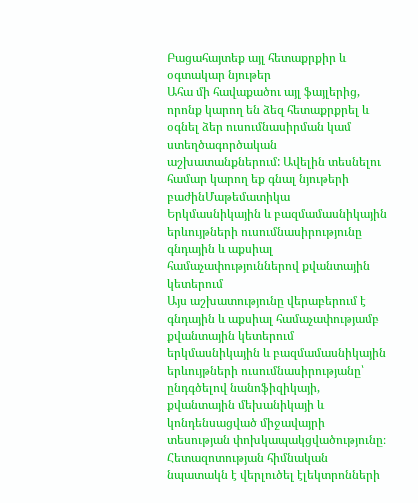Բացահայտեք այլ հետաքրքիր և օգտակար նյութեր
Ահա մի հավաքածու այլ ֆայլերից, որոնք կարող են ձեզ հետաքրքրել և օգնել ձեր ուսումնասիրման կամ ստեղծագործական աշխատանքներում: Ավելին տեսնելու համար կարող եք գնալ նյութերի բաժինՄաթեմատիկա
Երկմասնիկային և բազմամասնիկային երևույթների ուսումնասիրությունը գնդային և աքսիալ համաչափություններով քվանտային կետերում
Այս աշխատությունը վերաբերում է գնդային և աքսիալ համաչափությամբ քվանտային կետերում երկմասնիկային և բազմամասնիկային երևույթների ուսումնասիրությանը՝ ընդգծելով նանոֆիզիկայի, քվանտային մեխանիկայի և կոնդենսացված միջավայրի տեսության փոխկապակցվածությունը։ Հետազոտության հիմնական նպատակն է վերլուծել էլեկտրոնների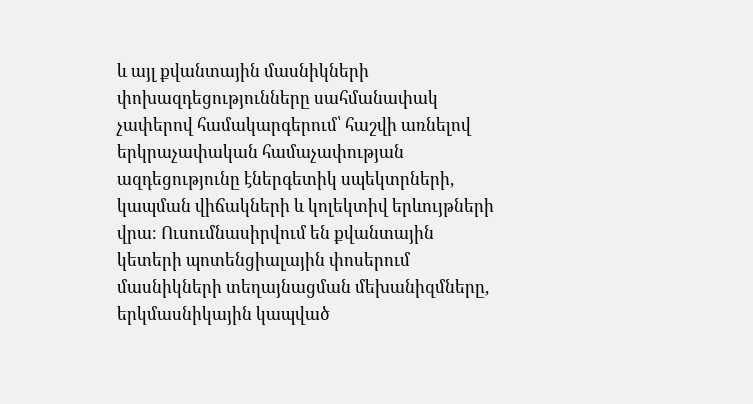և այլ քվանտային մասնիկների փոխազդեցությունները սահմանափակ չափերով համակարգերում՝ հաշվի առնելով երկրաչափական համաչափության ազդեցությունը էներգետիկ սպեկտրների, կապման վիճակների և կոլեկտիվ երևույթների վրա։ Ուսումնասիրվում են քվանտային կետերի պոտենցիալային փոսերում մասնիկների տեղայնացման մեխանիզմները, երկմասնիկային կապված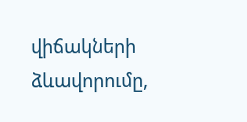վիճակների ձևավորումը,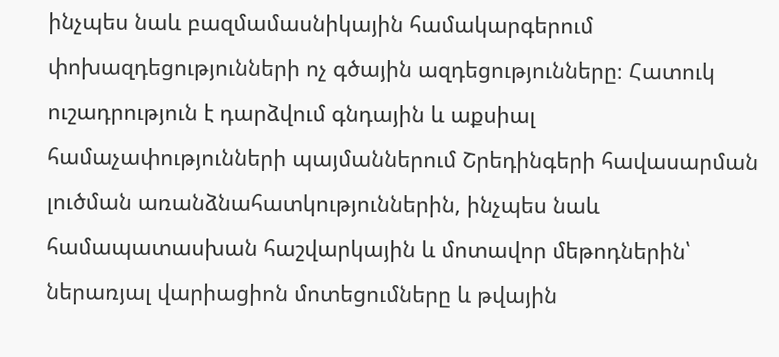ինչպես նաև բազմամասնիկային համակարգերում փոխազդեցությունների ոչ գծային ազդեցությունները։ Հատուկ ուշադրություն է դարձվում գնդային և աքսիալ համաչափությունների պայմաններում Շրեդինգերի հավասարման լուծման առանձնահատկություններին, ինչպես նաև համապատասխան հաշվարկային և մոտավոր մեթոդներին՝ ներառյալ վարիացիոն մոտեցումները և թվային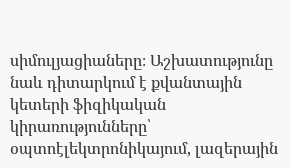սիմուլյացիաները։ Աշխատությունը նաև դիտարկում է քվանտային կետերի ֆիզիկական կիրառությունները՝ օպտոէլեկտրոնիկայում, լազերային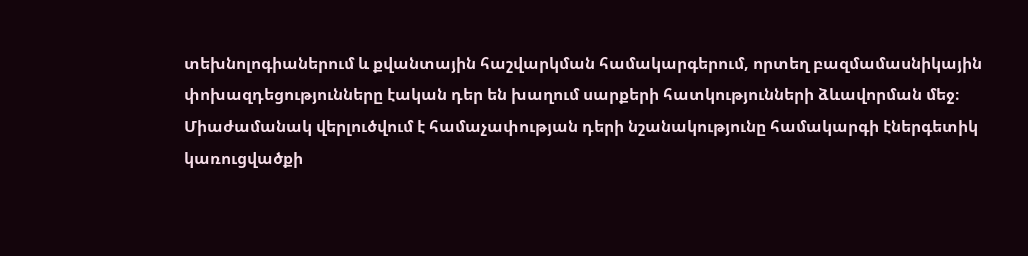տեխնոլոգիաներում և քվանտային հաշվարկման համակարգերում, որտեղ բազմամասնիկային փոխազդեցությունները էական դեր են խաղում սարքերի հատկությունների ձևավորման մեջ։ Միաժամանակ վերլուծվում է համաչափության դերի նշանակությունը համակարգի էներգետիկ կառուցվածքի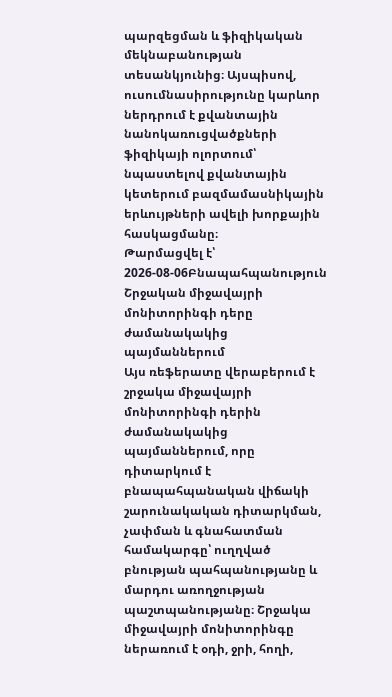պարզեցման և ֆիզիկական մեկնաբանության տեսանկյունից։ Այսպիսով, ուսումնասիրությունը կարևոր ներդրում է քվանտային նանոկառուցվածքների ֆիզիկայի ոլորտում՝ նպաստելով քվանտային կետերում բազմամասնիկային երևույթների ավելի խորքային հասկացմանը։
Թարմացվել է՝ 2026-08-06Բնապահպանություն
Շրջական միջավայրի մոնիտորինգի դերը ժամանակակից պայմաններում
Այս ռեֆերատը վերաբերում է շրջակա միջավայրի մոնիտորինգի դերին ժամանակակից պայմաններում, որը դիտարկում է բնապահպանական վիճակի շարունակական դիտարկման, չափման և գնահատման համակարգը՝ ուղղված բնության պահպանությանը և մարդու առողջության պաշտպանությանը։ Շրջակա միջավայրի մոնիտորինգը ներառում է օդի, ջրի, հողի,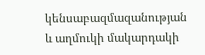կենսաբազմազանության և աղմուկի մակարդակի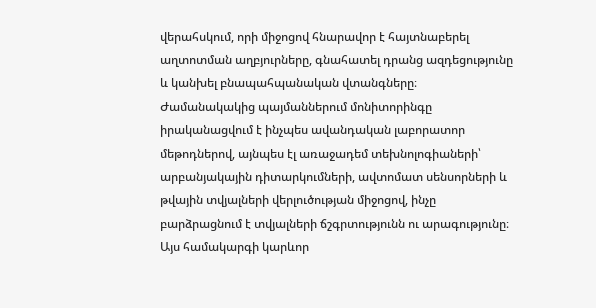վերահսկում, որի միջոցով հնարավոր է հայտնաբերել աղտոտման աղբյուրները, գնահատել դրանց ազդեցությունը և կանխել բնապահպանական վտանգները։ Ժամանակակից պայմաններում մոնիտորինգը իրականացվում է ինչպես ավանդական լաբորատոր մեթոդներով, այնպես էլ առաջադեմ տեխնոլոգիաների՝ արբանյակային դիտարկումների, ավտոմատ սենսորների և թվային տվյալների վերլուծության միջոցով, ինչը բարձրացնում է տվյալների ճշգրտությունն ու արագությունը։ Այս համակարգի կարևոր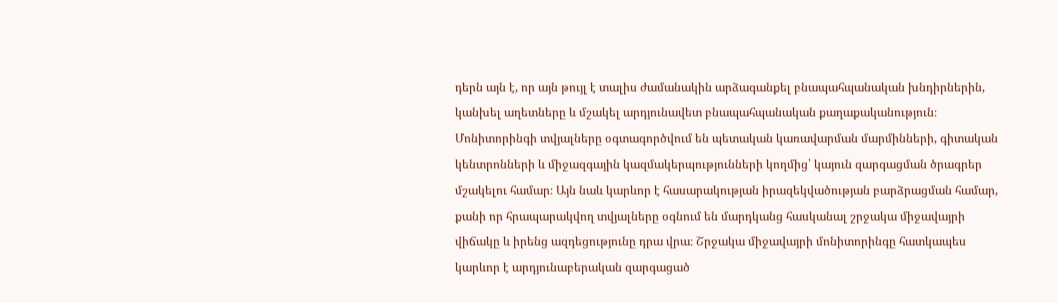դերն այն է, որ այն թույլ է տալիս ժամանակին արձագանքել բնապահպանական խնդիրներին, կանխել աղետները և մշակել արդյունավետ բնապահպանական քաղաքականություն։ Մոնիտորինգի տվյալները օգտագործվում են պետական կառավարման մարմինների, գիտական կենտրոնների և միջազգային կազմակերպությունների կողմից՝ կայուն զարգացման ծրագրեր մշակելու համար։ Այն նաև կարևոր է հասարակության իրազեկվածության բարձրացման համար, քանի որ հրապարակվող տվյալները օգնում են մարդկանց հասկանալ շրջակա միջավայրի վիճակը և իրենց ազդեցությունը դրա վրա։ Շրջակա միջավայրի մոնիտորինգը հատկապես կարևոր է արդյունաբերական զարգացած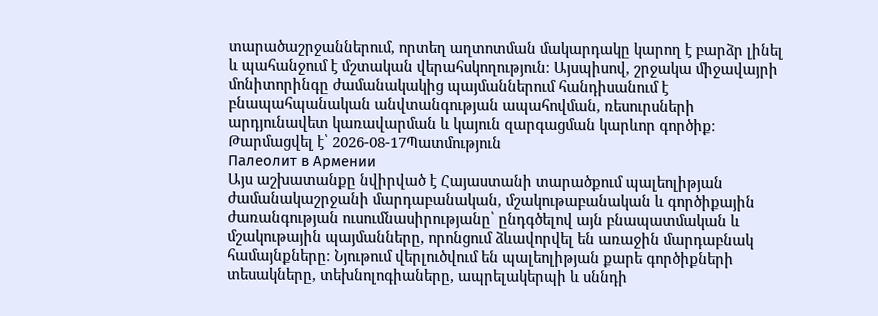տարածաշրջաններում, որտեղ աղտոտման մակարդակը կարող է բարձր լինել և պահանջում է մշտական վերահսկողություն։ Այսպիսով, շրջակա միջավայրի մոնիտորինգը ժամանակակից պայմաններում հանդիսանում է բնապահպանական անվտանգության ապահովման, ռեսուրսների արդյունավետ կառավարման և կայուն զարգացման կարևոր գործիք։
Թարմացվել է՝ 2026-08-17Պատմություն
Палеолит в Армении
Այս աշխատանքը նվիրված է Հայաստանի տարածքում պալեոլիթյան ժամանակաշրջանի մարդաբանական, մշակութաբանական և գործիքային ժառանգության ուսումնասիրությանը՝ ընդգծելով այն բնապատմական և մշակութային պայմանները, որոնցում ձևավորվել են առաջին մարդաբնակ համայնքները։ Նյութում վերլուծվում են պալեոլիթյան քարե գործիքների տեսակները, տեխնոլոգիաները, ապրելակերպի և սննդի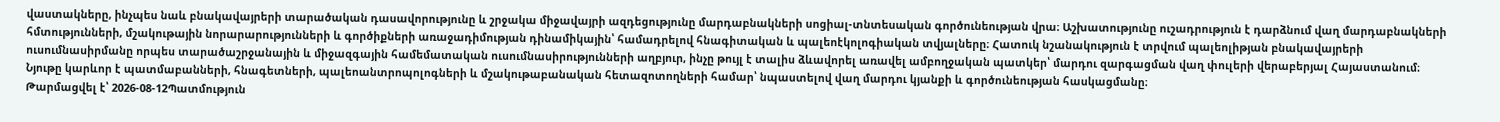վաստակները, ինչպես նաև բնակավայրերի տարածական դասավորությունը և շրջակա միջավայրի ազդեցությունը մարդաբնակների սոցիալ-տնտեսական գործունեության վրա։ Աշխատությունը ուշադրություն է դարձնում վաղ մարդաբնակների հմտությունների, մշակութային նորարարությունների և գործիքների առաջադիմության դինամիկային՝ համադրելով հնագիտական և պալեոէկոլոգիական տվյալները։ Հատուկ նշանակություն է տրվում պալեոլիթյան բնակավայրերի ուսումնասիրմանը որպես տարածաշրջանային և միջազգային համեմատական ուսումնասիրությունների աղբյուր, ինչը թույլ է տալիս ձևավորել առավել ամբողջական պատկեր՝ մարդու զարգացման վաղ փուլերի վերաբերյալ Հայաստանում։ Նյութը կարևոր է պատմաբանների, հնագետների, պալեոանտրոպոլոգների և մշակութաբանական հետազոտողների համար՝ նպաստելով վաղ մարդու կյանքի և գործունեության հասկացմանը։
Թարմացվել է՝ 2026-08-12Պատմություն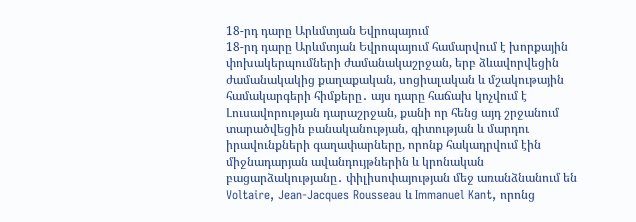18-րդ դարը Արևմտյան Եվրոպայում
18-րդ դարը Արևմտյան Եվրոպայում համարվում է խորքային փոխակերպումների ժամանակաշրջան, երբ ձևավորվեցին ժամանակակից քաղաքական, սոցիալական և մշակութային համակարգերի հիմքերը․ այս դարը հաճախ կոչվում է Լուսավորության դարաշրջան, քանի որ հենց այդ շրջանում տարածվեցին բանականության, գիտության և մարդու իրավունքների գաղափարները, որոնք հակադրվում էին միջնադարյան ավանդույթներին և կրոնական բացարձակությանը․ փիլիսոփայության մեջ առանձնանում են Voltaire, Jean-Jacques Rousseau և Immanuel Kant, որոնց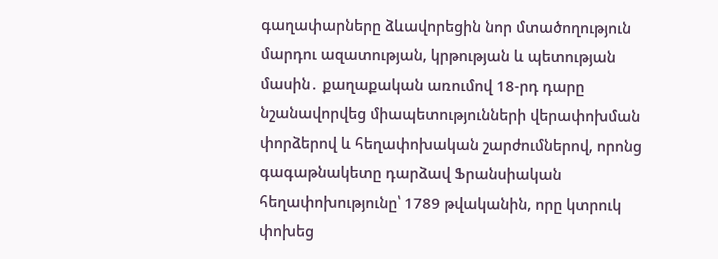գաղափարները ձևավորեցին նոր մտածողություն մարդու ազատության, կրթության և պետության մասին․ քաղաքական առումով 18-րդ դարը նշանավորվեց միապետությունների վերափոխման փորձերով և հեղափոխական շարժումներով, որոնց գագաթնակետը դարձավ Ֆրանսիական հեղափոխությունը՝ 1789 թվականին, որը կտրուկ փոխեց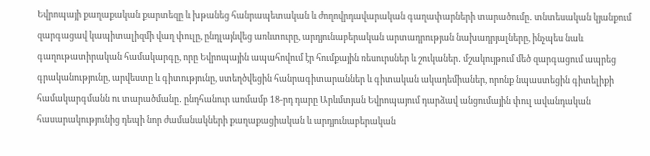Եվրոպայի քաղաքական քարտեզը և խթանեց հանրապետական և ժողովրդավարական գաղափարների տարածումը․ տնտեսական կյանքում զարգացավ կապիտալիզմի վաղ փուլը, ընդլայնվեց առևտուրը, արդյունաբերական արտադրության նախադրյալները, ինչպես նաև գաղութատիրական համակարգը, որը Եվրոպային ապահովում էր հումքային ռեսուրսներ և շուկաներ․ մշակույթում մեծ զարգացում ապրեց գրականությունը, արվեստը և գիտությունը, ստեղծվեցին հանրագիտարաններ և գիտական ակադեմիաներ, որոնք նպաստեցին գիտելիքի համակարգմանն ու տարածմանը․ ընդհանուր առմամբ 18-րդ դարը Արևմտյան Եվրոպայում դարձավ անցումային փուլ ավանդական հասարակությունից դեպի նոր ժամանակների քաղաքացիական և արդյունաբերական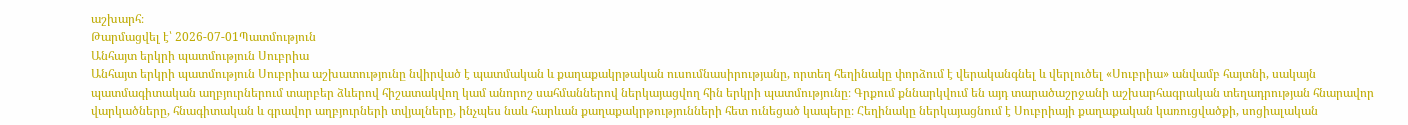աշխարհ։
Թարմացվել է՝ 2026-07-01Պատմություն
Անհայտ երկրի պատմություն Սուբրիա
Անհայտ երկրի պատմություն Սուբրիա աշխատությունը նվիրված է պատմական և քաղաքակրթական ուսումնասիրությանը, որտեղ հեղինակը փորձում է վերականգնել և վերլուծել «Սուբրիա» անվամբ հայտնի, սակայն պատմագիտական աղբյուրներում տարբեր ձևերով հիշատակվող կամ անորոշ սահմաններով ներկայացվող հին երկրի պատմությունը։ Գրքում քննարկվում են այդ տարածաշրջանի աշխարհագրական տեղադրության հնարավոր վարկածները, հնագիտական և գրավոր աղբյուրների տվյալները, ինչպես նաև հարևան քաղաքակրթությունների հետ ունեցած կապերը։ Հեղինակը ներկայացնում է Սուբրիայի քաղաքական կառուցվածքի, սոցիալական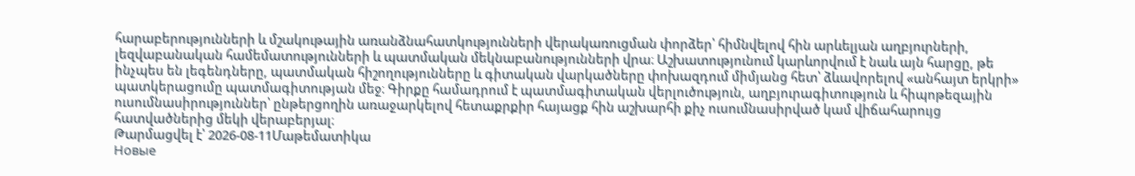հարաբերությունների և մշակութային առանձնահատկությունների վերակառուցման փորձեր՝ հիմնվելով հին արևելյան աղբյուրների, լեզվաբանական համեմատությունների և պատմական մեկնաբանությունների վրա։ Աշխատությունում կարևորվում է նաև այն հարցը, թե ինչպես են լեգենդները, պատմական հիշողությունները և գիտական վարկածները փոխազդում միմյանց հետ՝ ձևավորելով «անհայտ երկրի» պատկերացումը պատմագիտության մեջ։ Գիրքը համադրում է պատմագիտական վերլուծություն, աղբյուրագիտություն և հիպոթեզային ուսումնասիրություններ՝ ընթերցողին առաջարկելով հետաքրքիր հայացք հին աշխարհի քիչ ուսումնասիրված կամ վիճահարույց հատվածներից մեկի վերաբերյալ։
Թարմացվել է՝ 2026-08-11Մաթեմատիկա
Новые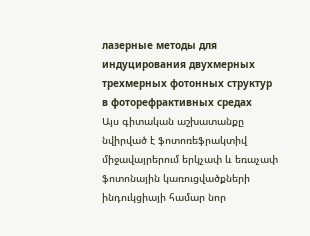лазерные методы для индуцирования двухмерных трехмерных фотонных структур в фоторефрактивных средах
Այս գիտական աշխատանքը նվիրված է ֆոտոռեֆրակտիվ միջավայրերում երկչափ և եռաչափ ֆոտոնային կառուցվածքների ինդուկցիայի համար նոր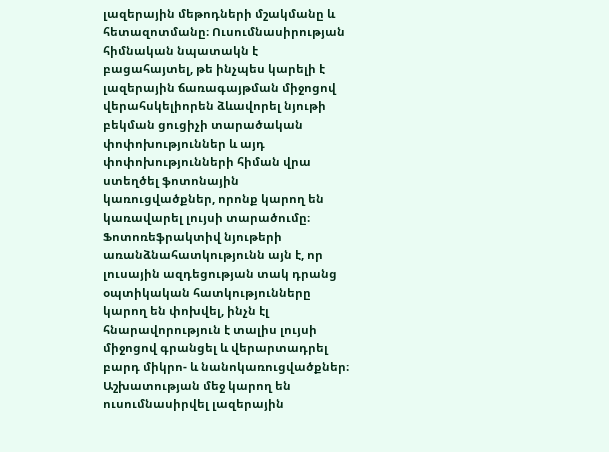լազերային մեթոդների մշակմանը և հետազոտմանը։ Ուսումնասիրության հիմնական նպատակն է բացահայտել, թե ինչպես կարելի է լազերային ճառագայթման միջոցով վերահսկելիորեն ձևավորել նյութի բեկման ցուցիչի տարածական փոփոխություններ և այդ փոփոխությունների հիման վրա ստեղծել ֆոտոնային կառուցվածքներ, որոնք կարող են կառավարել լույսի տարածումը։ Ֆոտոռեֆրակտիվ նյութերի առանձնահատկությունն այն է, որ լուսային ազդեցության տակ դրանց օպտիկական հատկությունները կարող են փոխվել, ինչն էլ հնարավորություն է տալիս լույսի միջոցով գրանցել և վերարտադրել բարդ միկրո- և նանոկառուցվածքներ։ Աշխատության մեջ կարող են ուսումնասիրվել լազերային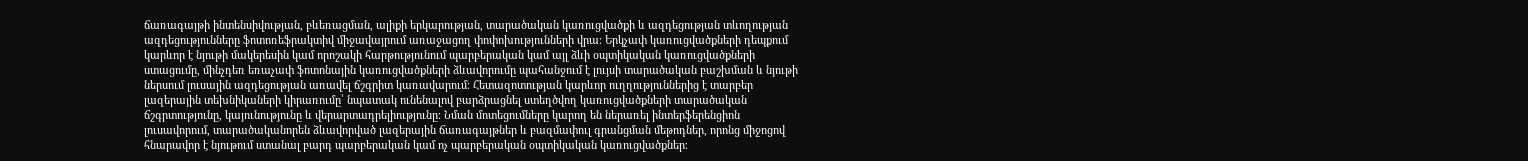ճառագայթի ինտենսիվության, բևեռացման, ալիքի երկարության, տարածական կառուցվածքի և ազդեցության տևողության ազդեցությունները ֆոտոռեֆրակտիվ միջավայրում առաջացող փոփոխությունների վրա։ Երկչափ կառուցվածքների դեպքում կարևոր է նյութի մակերեսին կամ որոշակի հարթությունում պարբերական կամ այլ ձևի օպտիկական կառուցվածքների ստացումը, մինչդեռ եռաչափ ֆոտոնային կառուցվածքների ձևավորումը պահանջում է լույսի տարածական բաշխման և նյութի ներսում լուսային ազդեցության առավել ճշգրիտ կառավարում։ Հետազոտության կարևոր ուղղություններից է տարբեր լազերային տեխնիկաների կիրառումը՝ նպատակ ունենալով բարձրացնել ստեղծվող կառուցվածքների տարածական ճշգրտությունը, կայունությունը և վերարտադրելիությունը։ Նման մոտեցումները կարող են ներառել ինտերֆերենցիոն լուսավորում, տարածականորեն ձևավորված լազերային ճառագայթներ և բազմափուլ գրանցման մեթոդներ, որոնց միջոցով հնարավոր է նյութում ստանալ բարդ պարբերական կամ ոչ պարբերական օպտիկական կառուցվածքներ։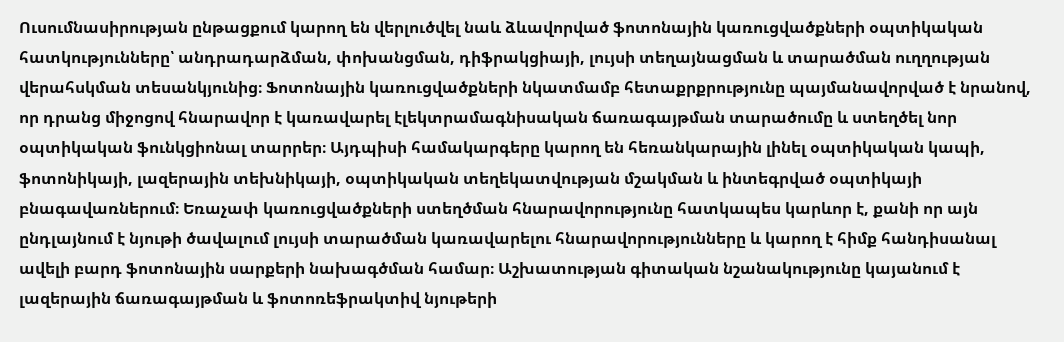Ուսումնասիրության ընթացքում կարող են վերլուծվել նաև ձևավորված ֆոտոնային կառուցվածքների օպտիկական հատկությունները՝ անդրադարձման, փոխանցման, դիֆրակցիայի, լույսի տեղայնացման և տարածման ուղղության վերահսկման տեսանկյունից։ Ֆոտոնային կառուցվածքների նկատմամբ հետաքրքրությունը պայմանավորված է նրանով, որ դրանց միջոցով հնարավոր է կառավարել էլեկտրամագնիսական ճառագայթման տարածումը և ստեղծել նոր օպտիկական ֆունկցիոնալ տարրեր։ Այդպիսի համակարգերը կարող են հեռանկարային լինել օպտիկական կապի, ֆոտոնիկայի, լազերային տեխնիկայի, օպտիկական տեղեկատվության մշակման և ինտեգրված օպտիկայի բնագավառներում։ Եռաչափ կառուցվածքների ստեղծման հնարավորությունը հատկապես կարևոր է, քանի որ այն ընդլայնում է նյութի ծավալում լույսի տարածման կառավարելու հնարավորությունները և կարող է հիմք հանդիսանալ ավելի բարդ ֆոտոնային սարքերի նախագծման համար։ Աշխատության գիտական նշանակությունը կայանում է լազերային ճառագայթման և ֆոտոռեֆրակտիվ նյութերի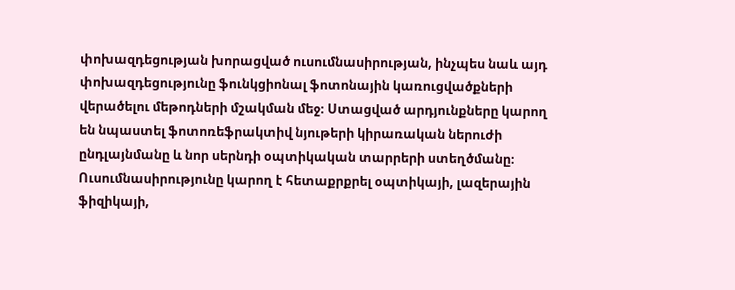փոխազդեցության խորացված ուսումնասիրության, ինչպես նաև այդ փոխազդեցությունը ֆունկցիոնալ ֆոտոնային կառուցվածքների վերածելու մեթոդների մշակման մեջ։ Ստացված արդյունքները կարող են նպաստել ֆոտոռեֆրակտիվ նյութերի կիրառական ներուժի ընդլայնմանը և նոր սերնդի օպտիկական տարրերի ստեղծմանը։ Ուսումնասիրությունը կարող է հետաքրքրել օպտիկայի, լազերային ֆիզիկայի,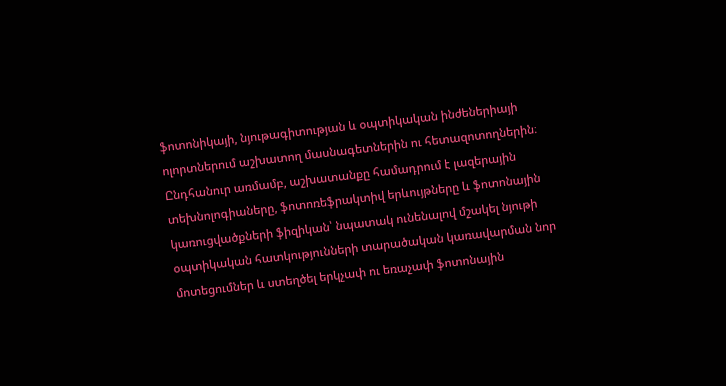ֆոտոնիկայի, նյութագիտության և օպտիկական ինժեներիայի ոլորտներում աշխատող մասնագետներին ու հետազոտողներին։ Ընդհանուր առմամբ, աշխատանքը համադրում է լազերային տեխնոլոգիաները, ֆոտոռեֆրակտիվ երևույթները և ֆոտոնային կառուցվածքների ֆիզիկան՝ նպատակ ունենալով մշակել նյութի օպտիկական հատկությունների տարածական կառավարման նոր մոտեցումներ և ստեղծել երկչափ ու եռաչափ ֆոտոնային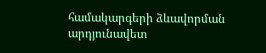համակարգերի ձևավորման արդյունավետ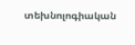տեխնոլոգիական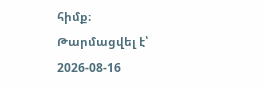հիմք։
Թարմացվել է՝ 2026-08-16